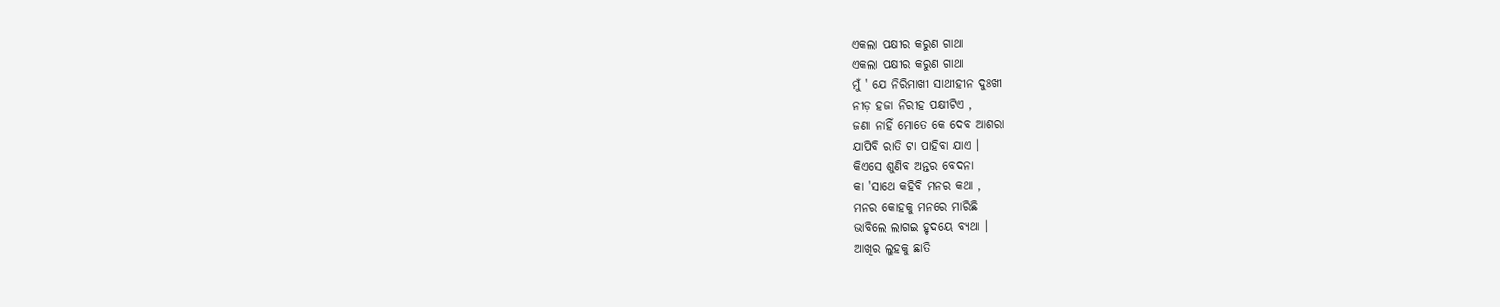ଏକଲା ପକ୍ଷୀର କରୁଣ ଗାଥା
ଏକଲା ପକ୍ଷୀର କରୁଣ ଗାଥା
ମୁଁ ' ଯେ ନିରିମାଖୀ ସାଥୀହୀନ ଦୁଃଖୀ
ନୀଡ଼ ହଜା ନିରୀହ ପକ୍ଷୀଟିଏ ,
ଜଣା ନାହିଁ ମୋତେ କେ ଦେବ ଆଶରା
ଯାପିବି ରାତି ଟା ପାହିବା ଯାଏ ।
କିଏସେ ଶୁଣିବ ଅନ୍ତର ବେଦନା
କା 'ସାଥେ କହିବି ମନର କଥା ,
ମନର କୋହକୁ ମନରେ ମାରିଛି
ଭାବିଲେ ଲାଗଇ ହୃଦୟେ ବ୍ୟଥା ।
ଆଖିର ଲୁହକୁ ଛାତି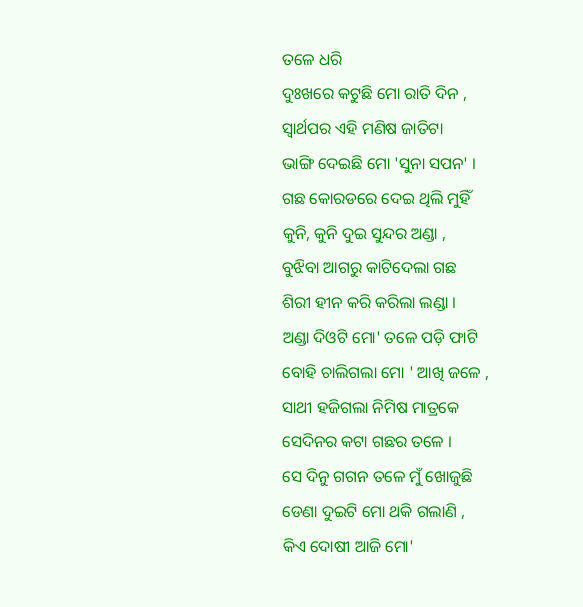ତଳେ ଧରି
ଦୁଃଖରେ କଟୁଛି ମୋ ରାତି ଦିନ ,
ସ୍ଵାର୍ଥପର ଏହି ମଣିଷ ଜାତିଟା
ଭାଙ୍ଗି ଦେଇଛି ମୋ 'ସୁନା ସପନ' ।
ଗଛ କୋରଡରେ ଦେଇ ଥିଲି ମୁହିଁ
କୁନି, କୁନି ଦୁଇ ସୁନ୍ଦର ଅଣ୍ଡା ,
ବୁଝିବା ଆଗରୁ କାଟିଦେଲା ଗଛ
ଶିରୀ ହୀନ କରି କରିଲା ଲଣ୍ଡା ।
ଅଣ୍ଡା ଦିଓଟି ମୋ' ତଳେ ପଡ଼ି ଫାଟି
ବୋହି ଚାଲିଗଲା ମୋ ' ଆଖି ଜଳେ ,
ସାଥୀ ହଜିଗଲା ନିମିଷ ମାତ୍ରକେ
ସେଦିନର କଟା ଗଛର ତଳେ ।
ସେ ଦିନୁ ଗଗନ ତଳେ ମୁଁ ଖୋଜୁଛି
ଡେଣା ଦୁଇଟି ମୋ ଥକି ଗଲାଣି ,
କିଏ ଦୋଷୀ ଆଜି ମୋ'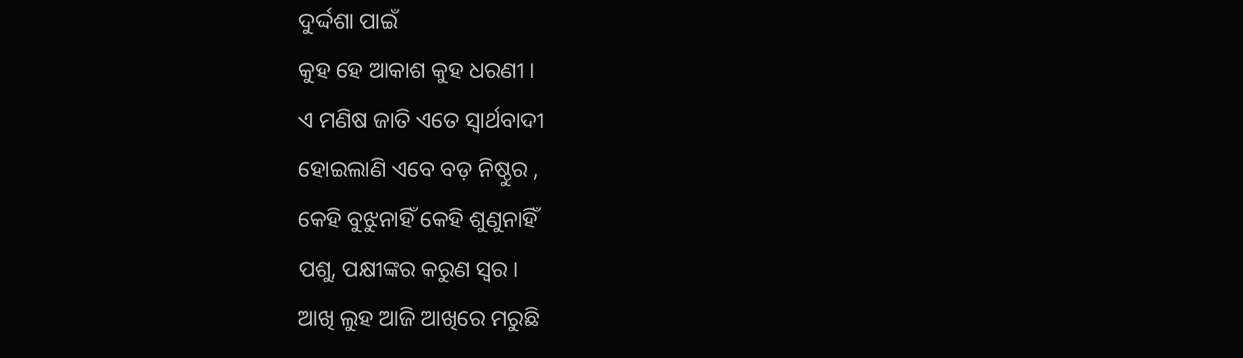ଦୁର୍ଦ୍ଦଶା ପାଇଁ
କୁହ ହେ ଆକାଶ କୁହ ଧରଣୀ ।
ଏ ମଣିଷ ଜାତି ଏତେ ସ୍ବାର୍ଥବାଦୀ
ହୋଇଲାଣି ଏବେ ବଡ଼ ନିଷ୍ଠୁର ,
କେହି ବୁଝୁନାହିଁ କେହି ଶୁଣୁନାହିଁ
ପଶୁ, ପକ୍ଷୀଙ୍କର କରୁଣ ସ୍ଵର ।
ଆଖି ଲୁହ ଆଜି ଆଖିରେ ମରୁଛି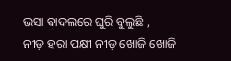ଭସା ଵାଦଲରେ ଘୁରି ବୁଲୁଛି ,
ନୀଡ଼ ହରା ପକ୍ଷୀ ନୀଡ଼ ଖୋଜି ଖୋଜି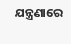ଯନ୍ତ୍ରଣାରେ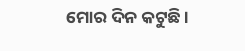ମୋର ଦିନ କଟୁଛି ।